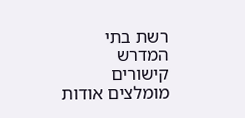רשת בתי המדרש קישורים מומלצים אודות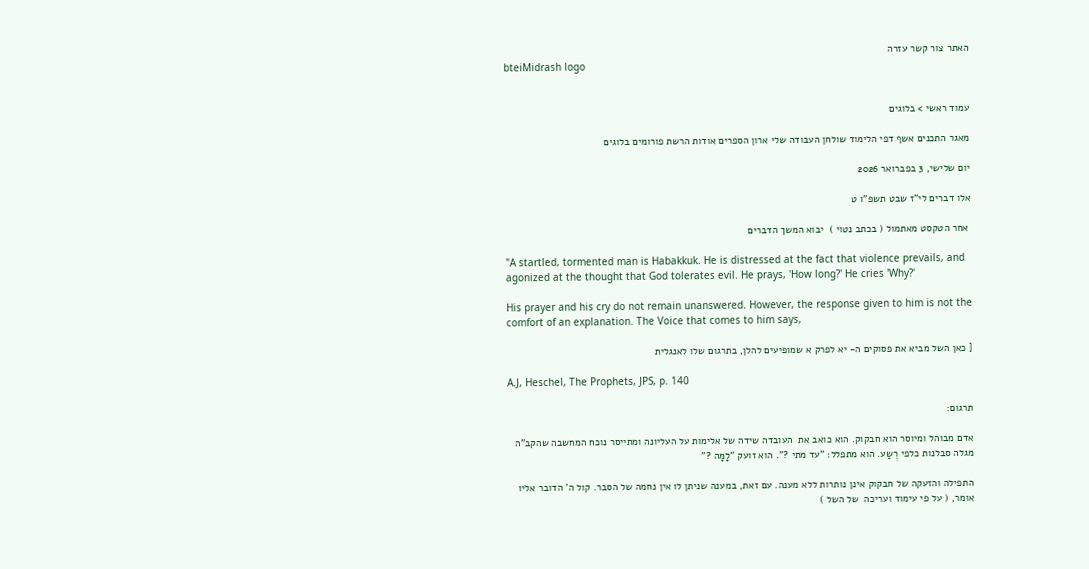האתר צור קשר עזרה
bteiMidrash logo


עמוד ראשי > בלוגים

מאגר התכנים אשף דפי הלימוד שולחן העבודה שלי ארון הספרים אודות הרשת פורומים בלוגים

יום שלישי, 3 בפברואר 2026

אלו דברים לי"ז שבט תשפ"ו ט

 אחר הטקסט מאתמול ( בכתב נטוי )  יבוא המשך הדברים

"A startled, tormented man is Habakkuk. He is distressed at the fact that violence prevails, and agonized at the thought that God tolerates evil. He prays, 'How long?' He cries 'Why?'

His prayer and his cry do not remain unanswered. However, the response given to him is not the comfort of an explanation. The Voice that comes to him says,

[ כאן השל מביא את פסוקים ה- יא לפרק א שמופיעים להלן, בתרגום שלו לאנגלית

A.J, Heschel, The Prophets, JPS, p. 140

תרגום:

אדם מבוהל ומיוסר הוא חבקוק. הוא כואב את  העובדה שידה של אלימות על העליונה ומתייסר נוכח המחשבה שהקב"ה מגלה סבלנות כלפי רֶשַע. הוא מתפלל: "עד מתי ?". הוא זועק "לָמָּה ?"

התפילה והזעקה של חבקוק אינן נותרות ללא מענה. עם זאת, במענה שניתן לו אין נחמה של הסבר. קול ה' הדובר אליו אומר, ( על פי עימוד ועריכה  של השל )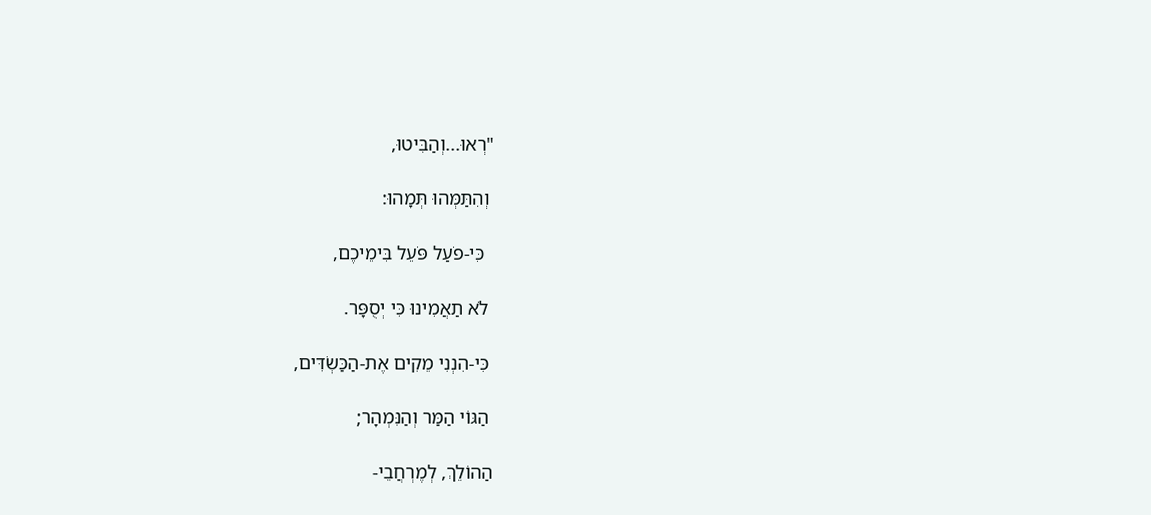"רְאוּ...וְהַבִּיטוּ,

 וְהִתַּמְּהוּ תְּמָהוּ:

  כִּי-פֹעַל פֹּעֵל בִּימֵיכֶם,

 לֹא תַאֲמִינוּ כִּי יְסֻפָּר.

 כִּי-הִנְנִי מֵקִים אֶת-הַכַּשְׂדִּים,

 הַגּוֹי הַמַּר וְהַנִּמְהָר;

הַהוֹלֵךְ, לְמֶרְחֲבֵי-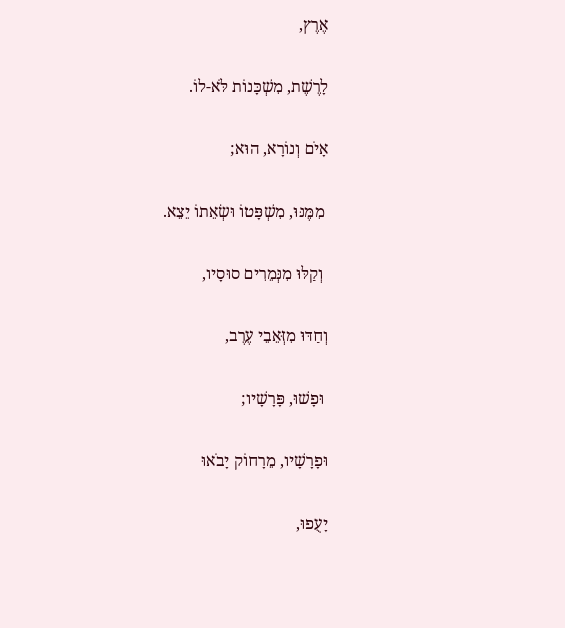אֶרֶץ,

לָרֶשֶׁת, מִשְׁכָּנוֹת לֹּא-לוֹ.

אָיֹם וְנוֹרָא, הוּא;

 מִמֶּנּוּ, מִשְׁפָּטוֹ וּשְׂאֵתוֹ יֵצֵא.

 וְקַלּוּ מִנְּמֵרִים סוּסָיו,

וְחַדּוּ מִזְּאֵבֵי עֶרֶב,

 וּפָשׁוּ, פָּרָשָׁיו;

וּפָרָשָׁיו, מֵרָחוֹק יָבֹאוּ

יָעֻפוּ,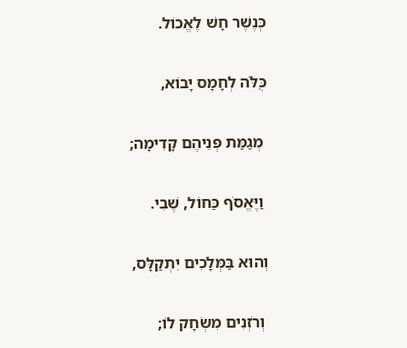כְּנֶשֶׁר חָשׁ לֶאֱכוֹל.

כֻּלֹּה לְחָמָס יָבוֹא,

 מְגַמַּת פְּנֵיהֶם קָדִימָה;

 וַיֶּאֱסֹף כַּחוֹל, שֶׁבִי.

וְהוּא בַּמְּלָכִים יִתְקַלָּס,

 וְרֹזְנִים מִשְׂחָק לוֹ;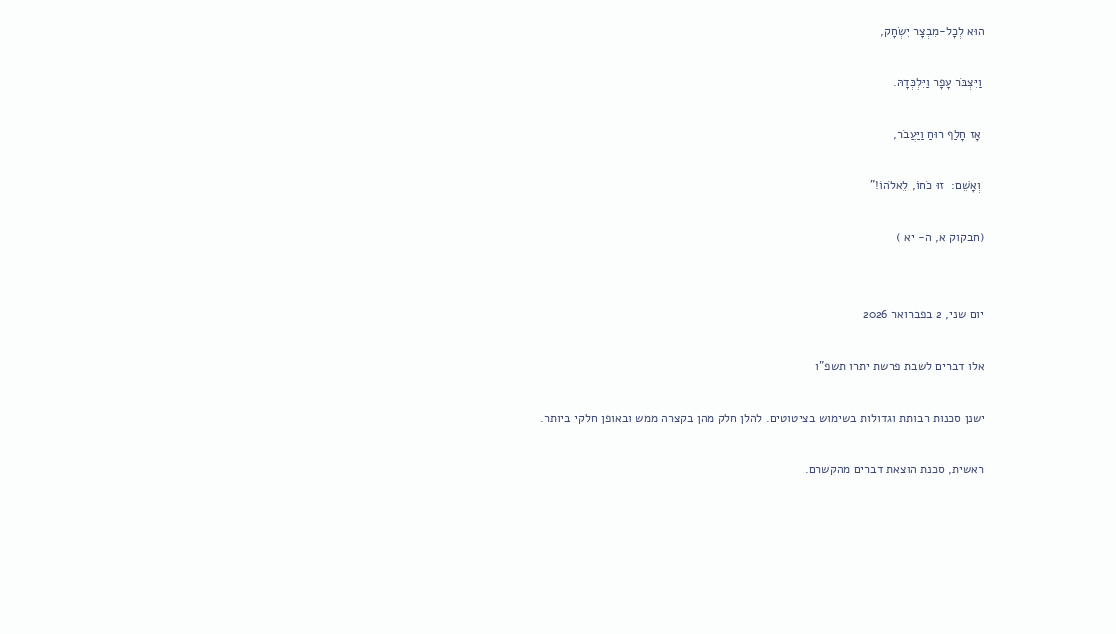הוּא לְכָל-מִבְצָר יִשְׂחָק,

 וַיִּצְבֹּר עָפָר וַיִּלְכְּדָהּ.

 אָז חָלַף רוּחַ וַיַּעֲבֹר,

 וְאָשֵׁם:  זוּ כֹחוֹ, לֵאלֹהוֹ!"

(חבקוק א, ה- יא )


יום שני, 2 בפברואר 2026

אלו דברים לשבת פרשת יתרו תשפ"ו

ישנן סכנות רבותת וגדולות בשימוש בציטוטים. להלן חלק מהן בקצרה ממש ובאופן חלקי ביותר.

ראשית, סכנת הוצאת דברים מהקשרם.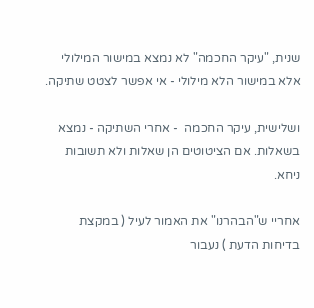שנית, "עיקר החכמה" לא נמצא במישור המילולי אלא במישור הלא מילולי - אי אפשר לצטט שתיקה.

ושלישית, עיקר החכמה  - אחרי השתיקה - נמצא בשאלות. אם הציטוטים הן שאלות ולא תשובות ניחא.

אחריי ש"הבהרנו" את האמור לעיל ( במקצת בדיחות הדעת ) נעבור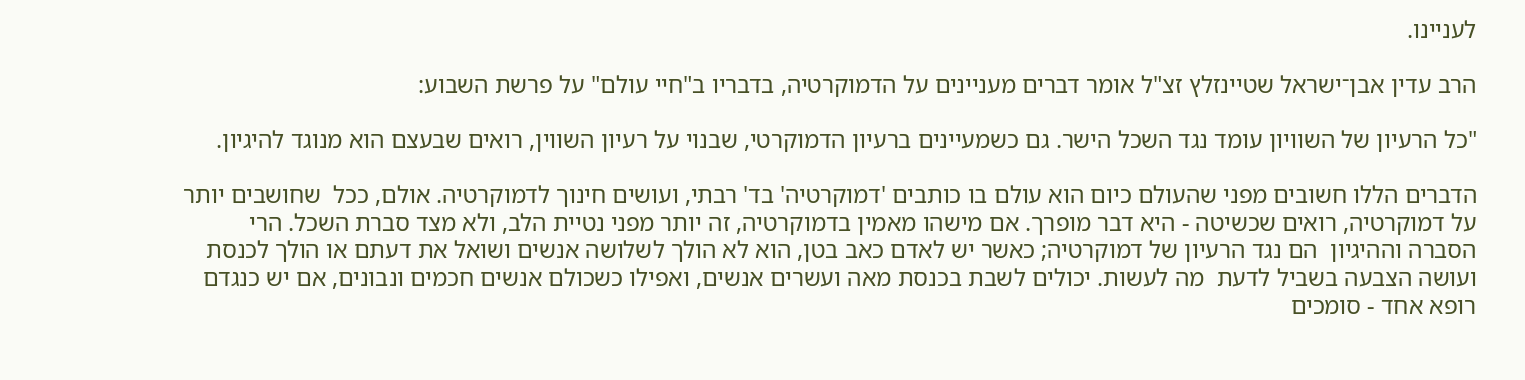לעניינו.

הרב עדין אבן־ישראל שטיינזלץ זצ"ל אומר דברים מעניינים על הדמוקרטיה, בדבריו ב"חיי עולם" על פרשת השבוע:

"כל הרעיון של השוויון עומד נגד השכל הישר. גם כשמעיינים ברעיון הדמוקרטי, שבנוי על רעיון השווין, רואים שבעצם הוא מנוגד להיגיון.

הדברים הללו חשובים מפני שהעולם כיום הוא עולם בו כותבים 'דמוקרטיה' בד' רבתי, ועושים חינוך לדמוקרטיה. אולם, ככל  שחושבים יותר על דמוקרטיה, רואים שכשיטה - היא דבר מופרך. אם מישהו מאמין בדמוקרטיה, זה יותר מפני נטיית הלב, ולא מצד סברת השכל. הרי הסברה וההיגיון  הם נגד הרעיון של דמוקרטיה; כאשר יש לאדם כאב בטן, הוא לא הולך לשלושה אנשים ושואל את דעתם או הולך לכנסת ועושה הצבעה בשביל לדעת  מה לעשות. יכולים לשבת בכנסת מאה ועשרים אנשים, ואפילו כשכולם אנשים חכמים ונבונים, אם יש כנגדם רופא אחד - סומכים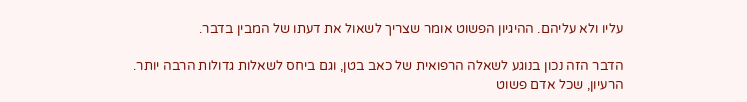עליו ולא עליהם. ההיגיון הפשוט אומר שצריך לשאול את דעתו של המבין בדבר.

הדבר הזה נכון בנוגע לשאלה הרפואית של כאב בטן, וגם ביחס לשאלות גדולות הרבה יותר. הרעיון, שכל אדם פשוט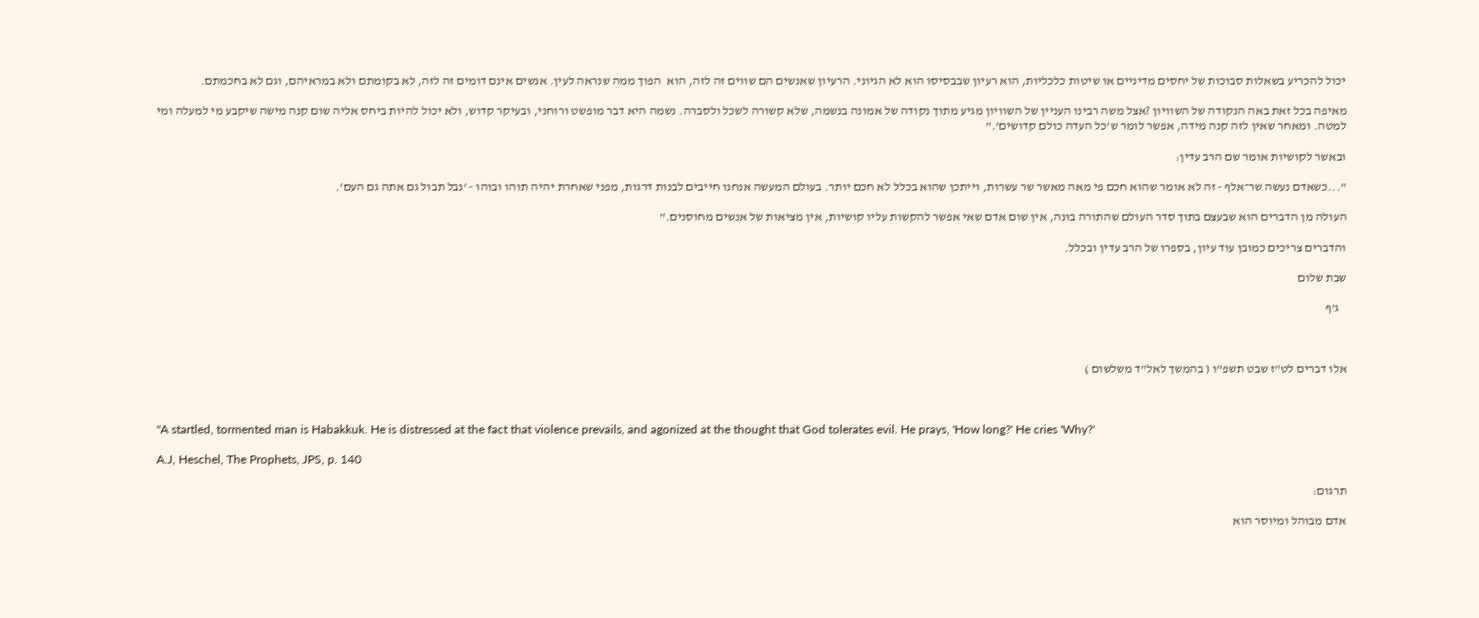יכול להכריע בשאלות סבוכות של יחסים מדיניים או שיטות כלכליות, הוא רעיון שבבסיסו הוא לא הגיוני. הרעיון שאנשים הם שווים זה לזה, הוא  הפוך ממה שנראה לעין. אנשים אינם דומים זה לזה, לא בקומתם ולא במראיהם, וגם לא בחכמתם.

מאיפה בכל זאת באה הנקודה של השוויון ?אצל משה רבינו העניין של השוויון מגיע מתוך נקודה של אמונה בנשמה, שלא קשורה לשכל ולסברה. נשמה היא דבר מופשט ורוחני, ובעיקר קדוש, ולא יכול להיות ביחס אליה שום קנה מישה שיקבע מי למעלה ומי למטה. ומאחר שאין לזה קנה מידה, אפשר לומר ש'כל העדה כולם קדושים'."

ובאשר לקושיות אומר שם הרב עדין:

"...כשאדם נעשה שר־אלף - זה לא אומר שהוא חכם פי מאה מאשר שר עשרות, וייתכן שהוא בכלל לא חכם יותר. בעולם המעשה אנחנו חייבים לבנות דרגות, מפני שאחרת יהיה תוהו ובוהו - 'נבל תבול גם אתה גם העם'.

העולה מן הדברים הוא שבעצם בתוך סדר העולם שהתורה בונה, אין שום אדם שאי אפשר להקשות עליו קושיות, אין מציאות של אנשים מחוסנים."

והדברים צריכים כמובן עוד עיון, בספרו של הרב עדין ובכלל.

שבת שלום

   ג'ף



אלו דברים לט"ז שבט תשפ"ו ( בהמשך לאל"ד משלשום )



"A startled, tormented man is Habakkuk. He is distressed at the fact that violence prevails, and agonized at the thought that God tolerates evil. He prays, 'How long?' He cries 'Why?'

A.J, Heschel, The Prophets, JPS, p. 140

תרגום:

אדם מבוהל ומיוסר הוא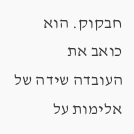חבקוק. הוא כואב את  העובדה שידה של אלימות על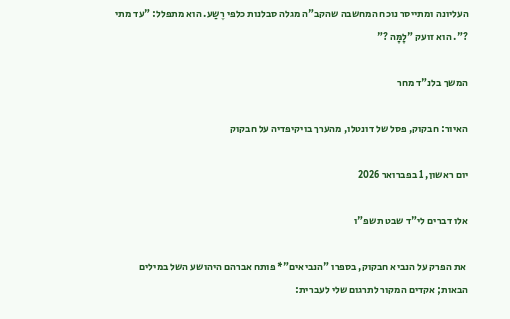העליונה ומתייסר נוכח המחשבה שהקב"ה מגלה סבלנות כלפי רֶשַע. הוא מתפלל: "עד מתי ?". הוא זועק "לָמָּה ?"

המשך בלנ"ד מחר

האיור: חבקוק, פסל של דונטלו, מהערך בויקיפדיה על חבקוק

יום ראשון, 1 בפברואר 2026

אלו דברים לי"ד שבט תשפ"ו

 את הפרק על הנביא חבקוק, בספרו "הנביאים"* פותח אברהם היהושע השל במילים הבאות; אקדים המקור לתרגום שלי לעברית: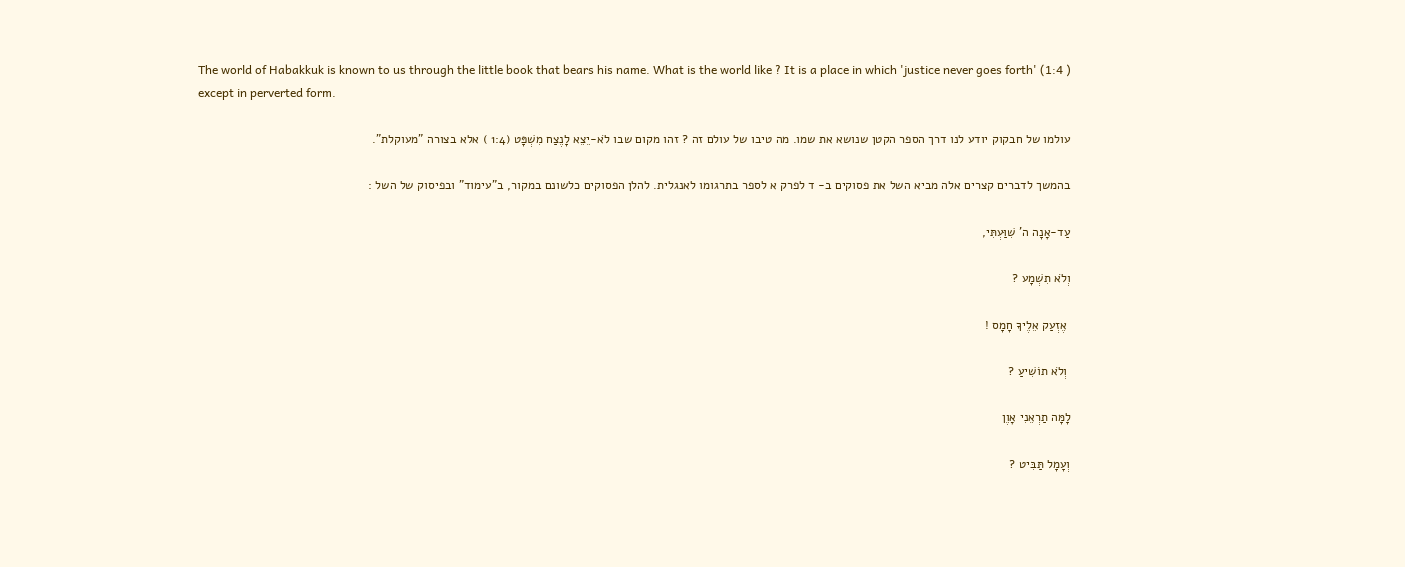The world of Habakkuk is known to us through the little book that bears his name. What is the world like ? It is a place in which 'justice never goes forth' (1:4 ) except in perverted form.

עולמו של חבקוק יודע לנו דרך הספר הקטן שנושא את שמו. מה טיבו של עולם זה ? זהו מקום שבו לֹא-יֵצֵא לָנֶצַח מִשְׁפָּט (1:4 ) אלא בצורה "מעוקלת".

בהמשך לדברים קצרים אלה מביא השל את פסוקים ב- ד לפרק א לספר בתרגומו לאנגלית. להלן הפסוקים כלשונם במקור, ב"עימוד" ובפיסוק של השל :

עַד-אָנָה ה' שִׁוַּעְתִּי,

וְלֹא תִשְׁמָע ?

 אֶזְעַק אֵלֶיךָ חָמָס !

 וְלֹא תוֹשִׁיעַ ?

לָמָּה תַרְאֵנִי אָוֶן

וְעָמָל תַּבִּיט ?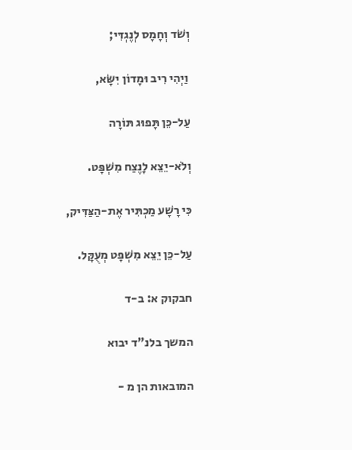וְשֹׁד וְחָמָס לְנֶגְדִּי;

 וַיְהִי רִיב וּמָדוֹן יִשָּׂא,

עַל-כֵּן תָּפוּג תּוֹרָה

וְלֹא-יֵצֵא לָנֶצַח מִשְׁפָּט.

כִּי רָשָׁע מַכְתִּיר אֶת-הַצַּדִּיק,

עַל-כֵּן יֵצֵא מִשְׁפָּט מְעֻקָּל.

חבקוק א: ב-ד

המשך בלנ"ד יבוא

המובאות הן מ -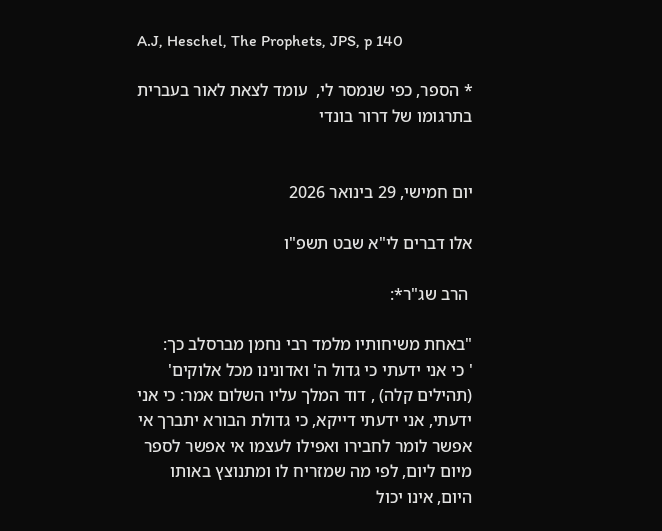A.J, Heschel, The Prophets, JPS, p 140

* הספר, כפי שנמסר לי,  עומד לצאת לאור בעברית בתרגומו של דרור בונדי


יום חמישי, 29 בינואר 2026

אלו דברים לי"א שבט תשפ"ו

 הרב שג"ר*:

"באחת משיחותיו מלמד רבי נחמן מברסלב כך:
' כי אני ידעתי כי גדול ה' ואדונינו מכל אלוקים' (תהילים קלה) , דוד המלך עליו השלום אמר: כי אני ידעתי, אני ידעתי דייקא, כי גדולת הבורא יתברך אי אפשר לומר לחבירו ואפילו לעצמו אי אפשר לספר מיום ליום, לפי מה שמזריח לו ומתנוצץ באותו היום, אינו יכול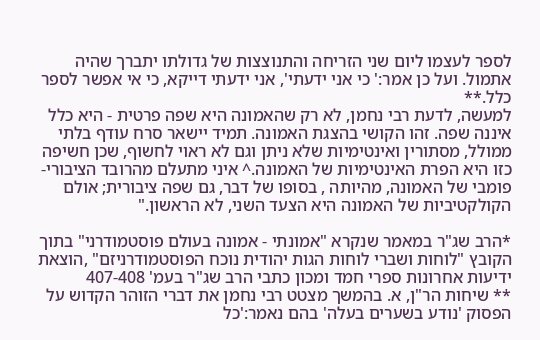לספר לעצמו ליום שני הזריחה והתנוצצות של גדולתו יתברך שהיה אתמול. ועל כן אמר:' כי אני ידעתי', אני ידעתי דייקא, כי אי אפשר לספר כלל.**
למעשה, לדעת רבי נחמן, לא רק שהאמונה היא שפה פרטית - היא כלל איננה שפה. זהו הקושי בהצגת האמונה. תמיד יישאר סרח עודף בלתי ממולל, מסתורין ואינטימיות שלא ניתן וגם לא ראוי לחשוף, שכן חשיפה כזו היא הפרת האינטימיות של האמונה.^ איני מתעלם מהרובד הציבורי-פומבי של האמונה, מהיותה , בסופו של דבר, גם שפה ציבורית; אולם הקולקטיביות של האמונה היא הצעד השני, לא הראשון."

*הרב שג"ר במאמר שנקרא "אמונתי - אמונה בעולם פוסטמודרני" בתוך הקובץ "לוחות ושברי לוחות הגות יהודית נוכח הפוסטמודרניזם" ,הוצאת ידיעות אחרונות ספרי חמד ומכון כתבי הרב שג"ר בעמ' 407-408
** שיחות הר"ן, א. בהמשך מצטט רבי נחמן את דברי הזוהר הקדוש על הפסוק 'נודע בשערים בעלה' בהם נאמר:'כל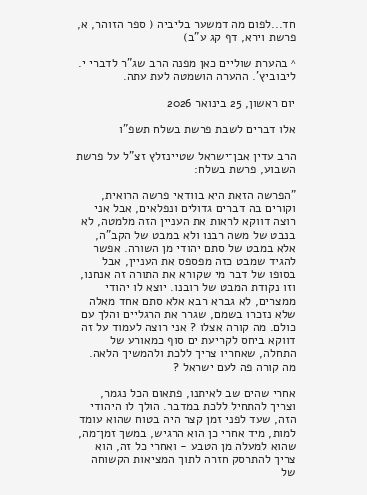חד...לפום מה דמשער בליביה ( ספר הזוהר, א, פרשת וירא, דף קג ע"ב)

^ בהערת שוליים כאן מפנה הרב שג"ר לדברי י. ליבוביץ'. ההערה הושמטה לעת עתה.

יום ראשון, 25 בינואר 2026

אלו דברים לשבת פרשת בשלח תשפ"ו

הרב עדין אבן־ישראל שטיינזלץ זצ"ל על פרשת השבוע, פרשת בשלח:

"הפרשה הזאת היא בוודאי פרשה הרואית, וקורים בה דברים גדולים ונפלאים, אבל אני רוצה דווקא לראות את העניין הזה מלמטה, לא בנבט של משה רבנו ולא במבט של הקב"ה, אלא במבט של סתם יהודי מן השורה. אפשר להגיד שמבט כזה מפספס את העניין, אבל בסופו של דבר מי שקורא את התורה זה אנחנו, וזו נקודת המבט של רובנו. יוצא לו יהודי ממצרים, לא גברא רבא אלא סתם אחד מאלה שלא נזכרו בשמם, שגרר את הרגליים והלך עם כולם. מה קורה אצלו ? אני רוצה לעמוד על זה דווקא ביחס לקריעת ים סוף כמאורע של התחלה, שאחריו צריך ללכת ולהמשיך הלאה. מה קורה פה לעם ישראל ?

אחרי שהים שב לאיתנו, פתאום הכל נגמר, וצריך להתחיל ללכת במדבר. הולך לו היהודי הזה, שעד לפני זמן קצר היה בטוח שהוא עומד למות, מיד אחרי כן הוא הרגיש, במשך זמן־מה, שהוא למעלה מן הטבע - ואחרי כל זה, הוא צריך להתרסק חזרה לתוך המציאות הקשוחה של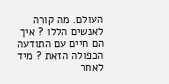העולם. מה קורה לאנשים הללו ? איך הם חיים עם התודעה הכפולה הזאת ? מיד לאחר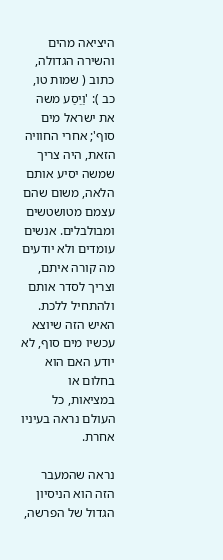היציאה מהים והשירה הגדולה, כתוב ( שמות טו, כב ): 'וַיַסַע משה את ישראל מים סוף'; אחרי החוויה הזאת, היה צריך שמשה יסיע אותם הלאה, משום שהם עצמם מטושטשים ומבולבלים. אנשים עומדים ולא יודעים מה קורה איתם, וצריך לסדר אותם ולהתחיל ללכת. האיש הזה שיוצא עכשיו מים סוף, לא יודע האם הוא בחלום או במציאות, כל העולם נראה בעיניו אחרת.

נראה שהמעבר הזה הוא הניסיון הגדול של הפרשה,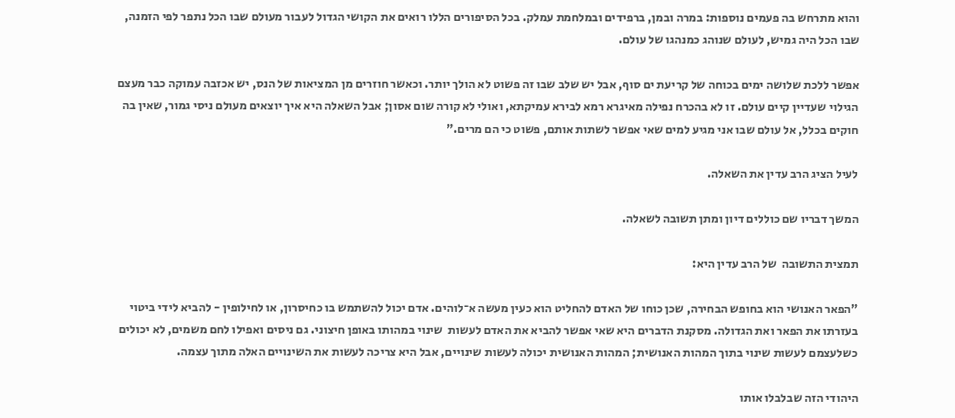והוא מתרחש בה פעמים נוספות: במרה ובמן, ברפידים ובמלחמת עמלק. בכל הסיפורים הללו רואים את הקושי הגדול לעבור מעולם שבו הכל נתפר לפי הזמנה, שבו הכל היה גמיש, לעולם שנוהג כמנהגו של עולם.

אפשר ללכת שלושה ימים בכוחה של קריעת ים סוף, אבל יש שלב שבו זה פשוט לא הולך יותר. וכאשר חוזרים מן המציאות של הנס, יש אכזבה עמוקה כבר מעצם הגילוי שעדיין קיים עולם. זו לא בהכרח נפילה מאיגרא רמא לבירא עמיקתא, ואולי לא קורה שום אסון; אבל השאלה היא איך יוצאים מעולם ניסי גמור, שאין בה חוקים בכלל, אל עולם שבו אני מגיע למים שאי אפשר לשתות אותם, פשוט כי הם מרים."

לעיל הציג הרב עדין את השאלה.

המשך דבריו שם כוללים דיון ומתן תשובה לשאלה.

תמצית התשובה  של הרב עדין היא:

"הפאר האנושי הוא בחופש הבחירה, שכן כוחו של האדם להחליט הוא כעין מעשה א־לוהים. אדם יכול להשתמש בו כחיסרון, או לחילופין - להביא לידי ביטוי בעזרתו את הפאר ואת הגדולה. מסקנת הדברים היא שאי אפשר להביא את האדם לעשות  שינוי במהותו באופן חיצוני. גם ניסים ואפילו לחם משמים, לא יכולים כשלעצמם לעשות שינוי בתוך המהות האנושית; המהות האנושית יכולה לעשות שינויים, אבל היא צריכה לעשות את השינויים האלה מתוך עצמה.

היהודי הזה שבלבלו אותו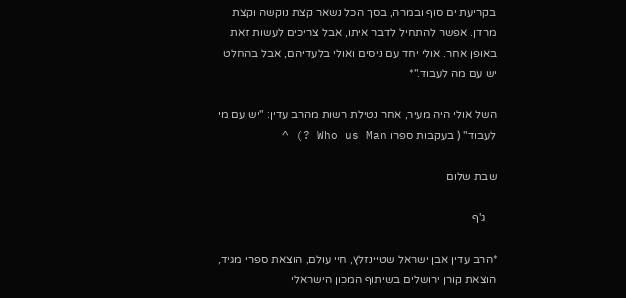בקריעת ים סוף ובמרה, בסך הכל נשאר קצת נוקשה וקצת מרדן. אפשר להתחיל לדבר איתו, אבל צריכים לעשות זאת באופן אחר. אולי יחד עם ניסים ואולי בלעדיהם, אבל בהחלט יש עם מה לעבוד."*

השל אולי היה מעיר, אחר נטילת רשות מהרב עדין: "יש עם מי לעבוד" ( בעקבות ספרו Who us Man ?) ^

שבת שלום

    ג'ף

*הרב עדין אבן ישראל שטיינזלץ, חיי עולם, הוצאת ספרי מגיד, הוצאת קורן ירושלים בשיתוף המכון הישראלי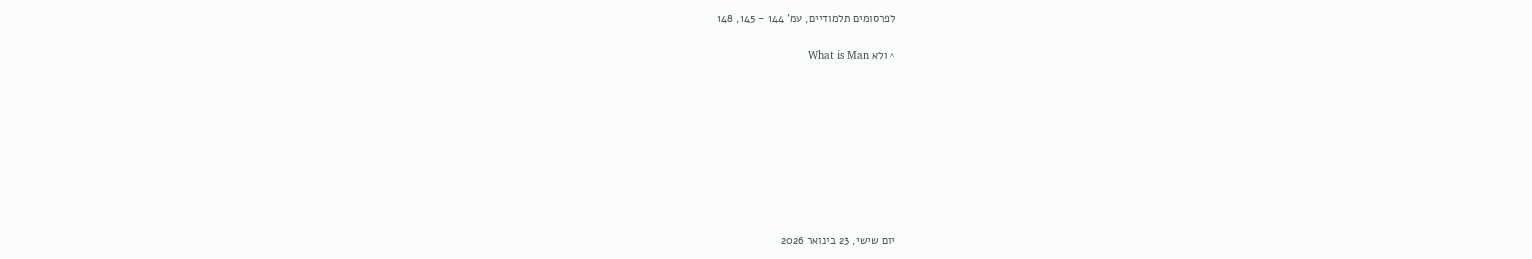לפרסומים תלמודיים, עמ' 144 - 145, 148

^ ולא What is Man









יום שישי, 23 בינואר 2026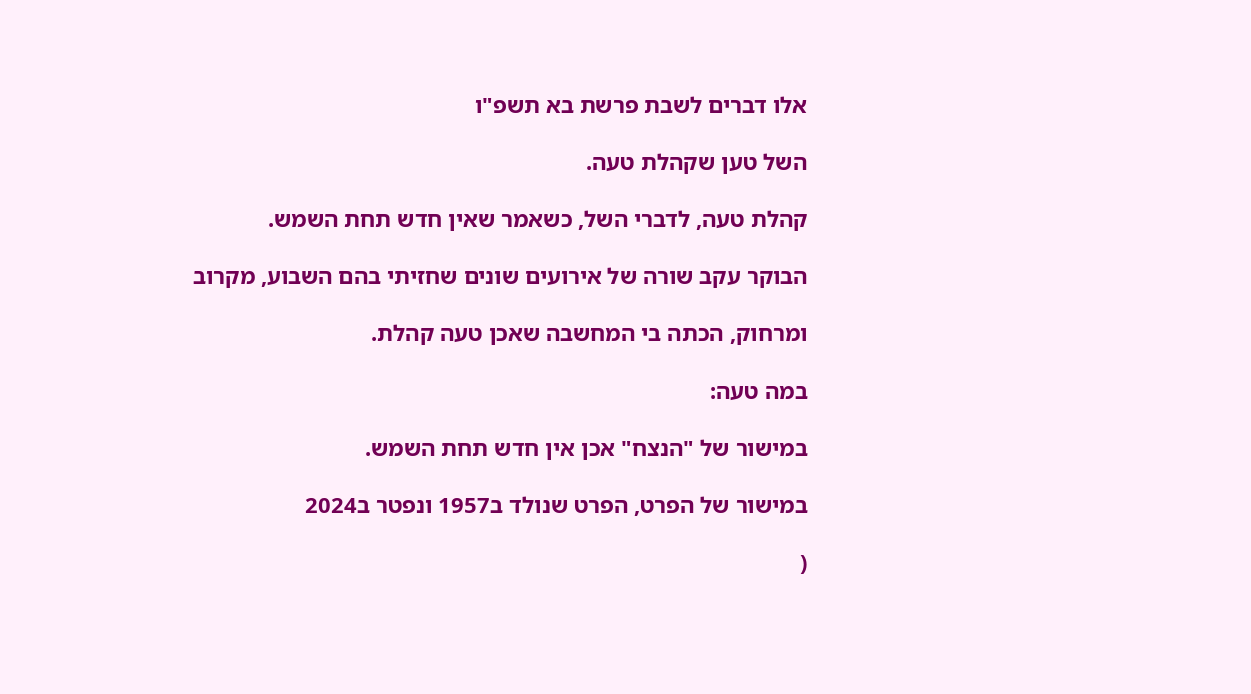אלו דברים לשבת פרשת בא תשפ"ו

השל טען שקהלת טעה.

קהלת טעה, לדברי השל, כשאמר שאין חדש תחת השמש.

הבוקר עקב שורה של אירועים שונים שחזיתי בהם השבוע, מקרוב

ומרחוק, הכתה בי המחשבה שאכן טעה קהלת.

במה טעה:

במישור של "הנצח" אכן אין חדש תחת השמש.

במישור של הפרט, הפרט שנולד ב1957 ונפטר ב2024

(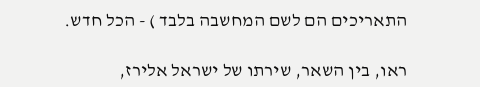התאריכים הם לשם המחשבה בלבד ) - הכל חדש.

ראו, בין השאר, שירתו של ישראל אלירז,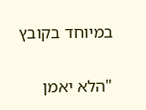במיוחד בקובץ

"הלא יאמן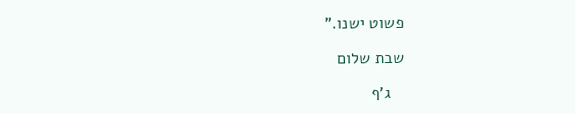פשוט ישנו."

שבת שלום

   ג'ף